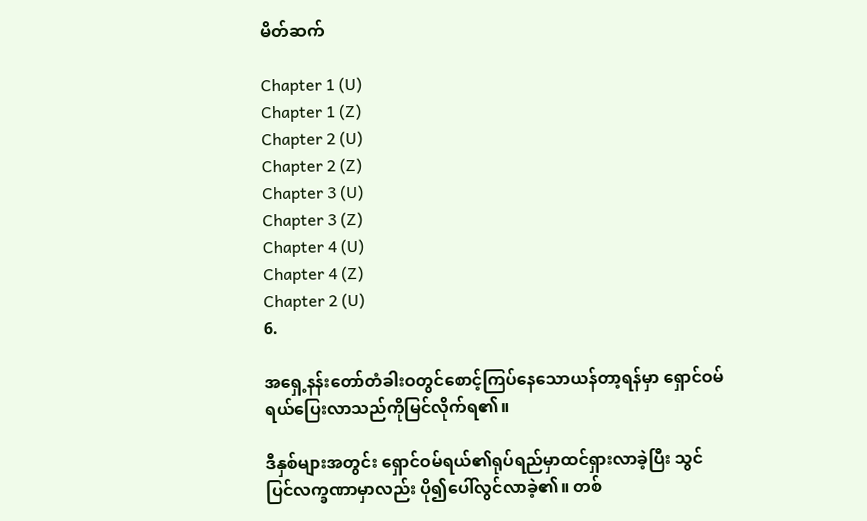မိတ်ဆက်

Chapter 1 (U)
Chapter 1 (Z)
Chapter 2 (U)
Chapter 2 (Z)
Chapter 3 (U)
Chapter 3 (Z)
Chapter 4 (U)
Chapter 4 (Z)
Chapter 2 (U)
6.

အရှေ့နန်းတော်တံခါးဝတွင်စောင့်ကြပ်နေသောယန်တာ့ရန်မှာ ရှောင်ဝမ်ရယ်ပြေးလာသည်ကိုမြင်လိုက်ရ၏။

ဒီနှစ်များအတွင်း ရှောင်ဝမ်ရယ်၏ရုပ်ရည်မှာထင်ရှားလာခဲ့ပြီး သွင်ပြင်လက္ခဏာမှာလည်း ပို၍ပေါ်လွင်လာခဲ့၏။ တစ်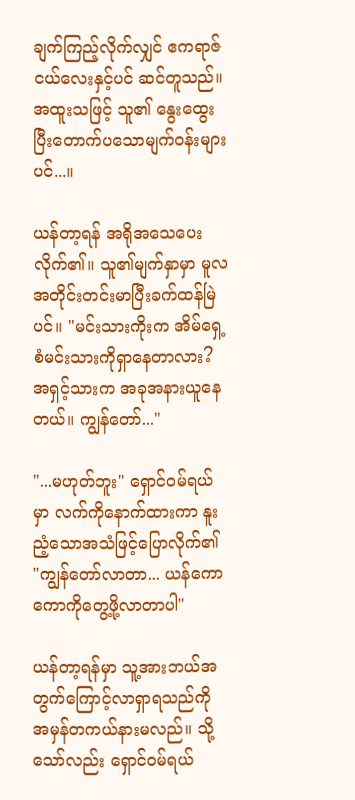ချက်ကြည့်လိုက်လျှင် ဧကရာဇ်ငယ်လေးနှင့်ပင် ဆင်တူသည်။ အထူးသဖြင့် သူ၏ နွေးထွေးပြီးတောက်ပသောမျက်ဝန်းများပင်...။

ယန်တာ့ရန် အရိုအသေပေးလိုက်၏။ သူ၏မျက်နှာမှာ မူလအတိုင်းတင်းမာပြီးခက်ထန်မြဲပင်။ "မင်းသားကိုးက အိမ်ရှေ့စံမင်းသားကိုရှာနေတာလား? အရှင့်သားက အခုအနားယူနေတယ်။ ကျွန်တော်..."

"...မဟုတ်ဘူး" ရှောင်ဝမ်ရယ်မှာ လက်ကိုနောက်ထားကာ နူးညံ့သောအသံဖြင့်ပြောလိုက်၏ "ကျွန်တော်လာတာ... ယန်ကောကောကိုတွေ့ဖို့လာတာပါ"

ယန်တာ့ရန်မှာ သူ့အားဘယ်အတွက်ကြောင့်လာရှာရသည်ကို အမှန်တကယ်နားမလည်။ သို့သော်လည်း ရှောင်ဝမ်ရယ်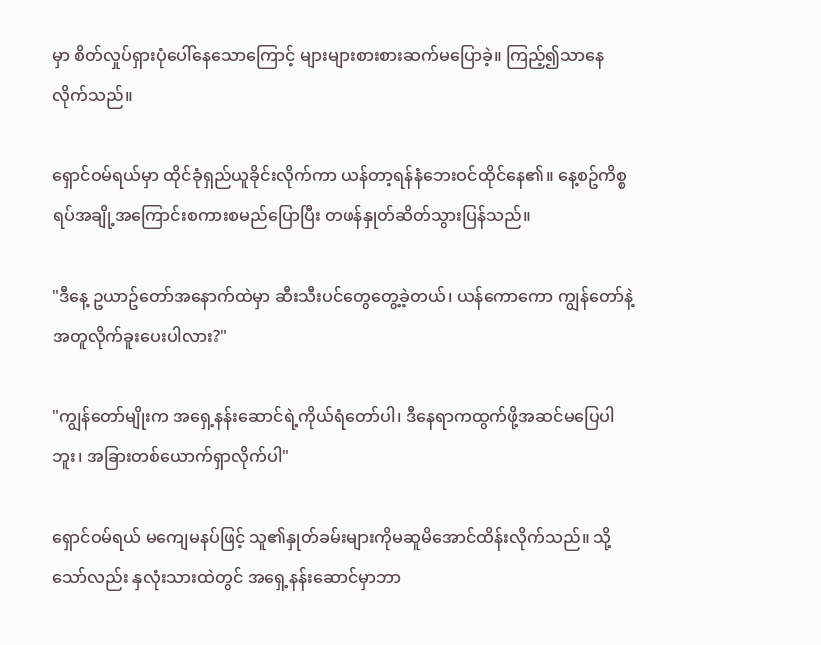မှာ စိတ်လှုပ်ရှားပုံပေါ်နေသောကြောင့် များများစားစားဆက်မပြောခဲ့။ ကြည့်၍သာနေလိုက်သည်။

ရှောင်ဝမ်ရယ်မှာ ထိုင်ခုံရှည်ယူခိုင်းလိုက်ကာ ယန်တာ့ရန်နံဘေးဝင်ထိုင်နေ၏။ နေ့စဥ်ကိစ္စရပ်အချို့အကြောင်းစကားစမည်ပြောပြီး တဖန်နှုတ်ဆိတ်သွားပြန်သည်။

"ဒီနေ့ ဥယာဥ်တော်အနောက်ထဲမှာ ဆီးသီးပင်တွေတွေ့ခဲ့တယ်၊ ယန်ကောကော ကျွန်တော်နဲ့အတူလိုက်ခူးပေးပါလား?"

"ကျွန်တော်မျိုးက အရှေ့နန်းဆောင်ရဲ့ကိုယ်ရံတော်ပါ၊ ဒီနေရာကထွက်ဖို့အဆင်မပြေပါဘူး၊ အခြားတစ်ယောက်ရှာလိုက်ပါ"

ရှောင်ဝမ်ရယ် မကျေမနပ်ဖြင့် သူ၏နှုတ်ခမ်းများကိုမဆူမိအောင်ထိန်းလိုက်သည်။ သို့သော်လည်း နှလုံးသားထဲတွင် အရှေ့နန်းဆောင်မှာဘာ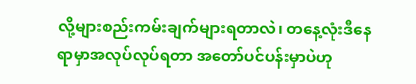လို့များစည်းကမ်းချက်များရတာလဲ၊ တနေ့လုံးဒီနေရာမှာအလုပ်လုပ်ရတာ အတော်ပင်ပန်းမှာပဲဟု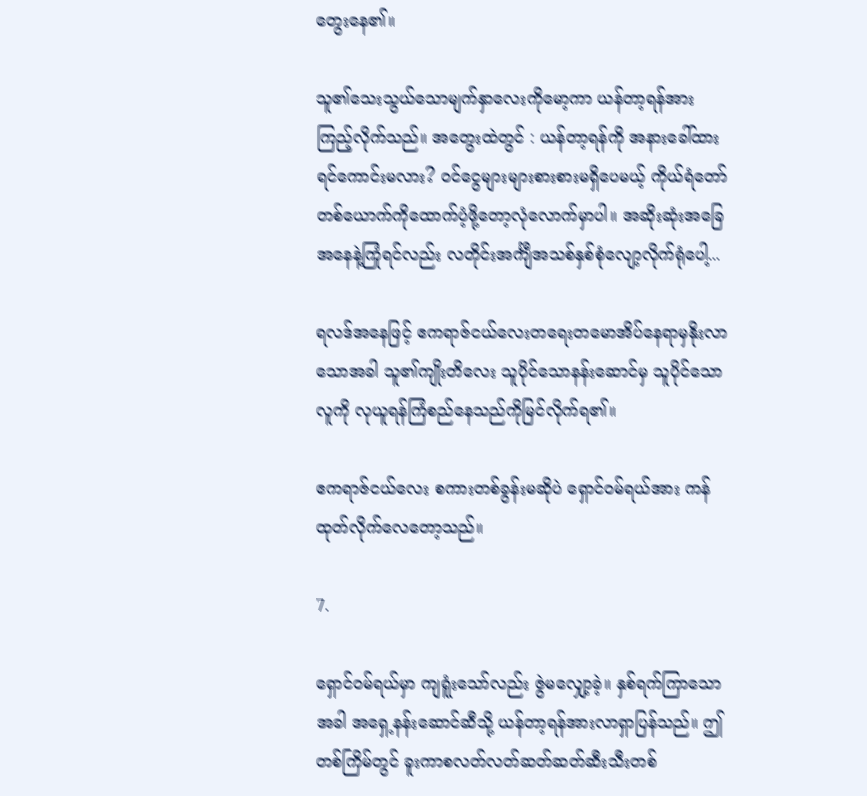တွေးနေ၏။

သူ၏သေးသွယ်သောမျက်နှာလေးကိုမော့ကာ ယန်တာ့ရန်အားကြည့်လိုက်သည်။ အတွေးထဲတွင် : ယန်တာ့ရန်ကို အနားခေါ်ထားရင်ကောင်းမလား? ဝင်ငွေများများစားစားမရှိပေမယ့် ကိုယ်ရံတော်တစ်ယောက်ကိုထောက်ပံ့ဖို့တော့လုံလောက်မှာပါ။ အဆိုးဆုံးအခြေအနေနဲ့ကြုံရင်လည်း လတိုင်းအင်္ကျီအသစ်နှစ်စုံလျော့လိုက်ရုံပေါ့...

ရလဒ်အနေဖြင့် ဧကရာဇ်ငယ်လေးတရေးတမောအိပ်နေရာမှနိုးလာသောအခါ သူ၏ကျိုးတိလေး သူပိုင်သောနန်းဆောင်မှ သူပိုင်သောလူကို လုယူရန်ကြံစည်နေသည်ကိုမြင်လိုက်ရ၏။

ဧကရာဇ်ငယ်လေး စကားတစ်ခွန်းမဆိုပဲ ရှောင်ဝမ်ရယ်အား ကန်ထုတ်လိုက်လေတော့သည်။

7.

ရှောင်ဝမ်ရယ်မှာ ကျရူံးသော်လည်း ဇွဲမလျှော့ခဲ့။ နှစ်ရက်ကြာသောအခါ အရှေ့နန်းဆောင်ဆီသို့ ယန်တာ့ရန်အားလာရှာပြန်သည်။ ဤတစ်ကြိမ်တွင် ခူးကာစလတ်လတ်ဆတ်ဆတ်ဆီးသီးတစ်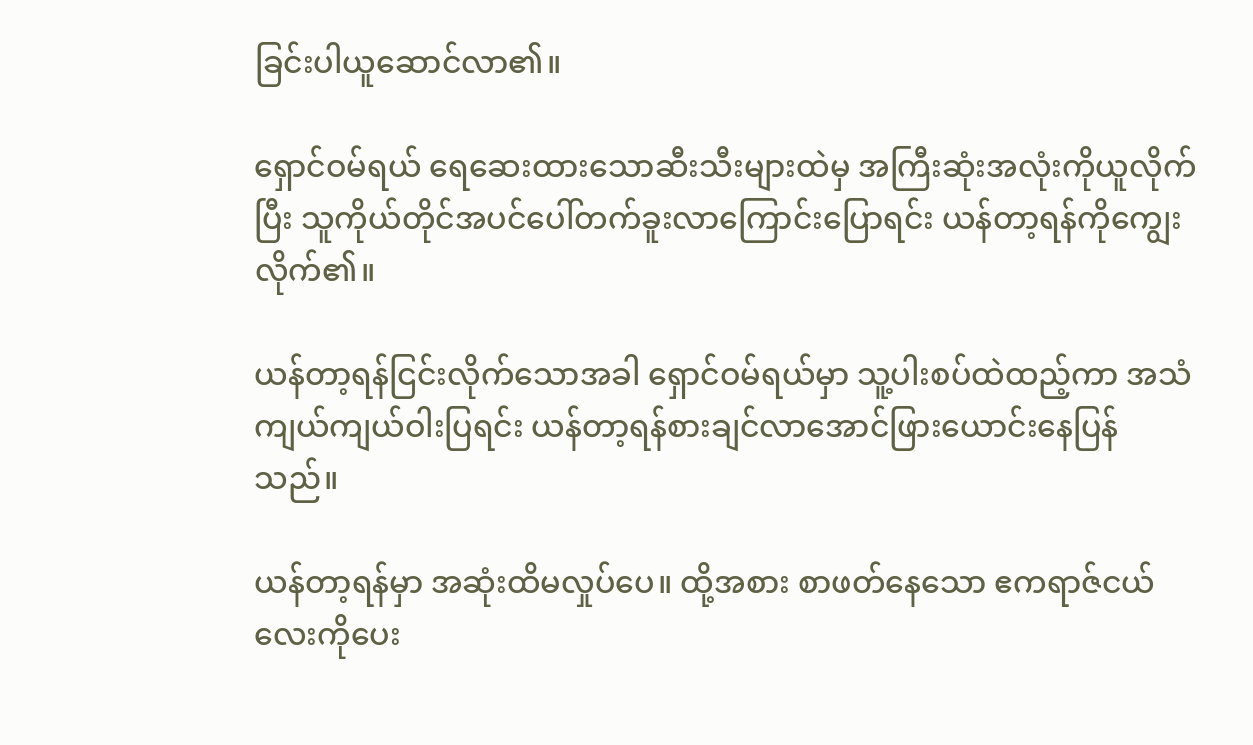ခြင်းပါယူဆောင်လာ၏။

ရှောင်ဝမ်ရယ် ရေဆေးထားသောဆီးသီးများထဲမှ အကြီးဆုံးအလုံးကိုယူလိုက်ပြီး သူကိုယ်တိုင်အပင်ပေါ်တက်ခူးလာကြောင်းပြောရင်း ယန်တာ့ရန်ကိုကျွေးလိုက်၏။

ယန်တာ့ရန်ငြင်းလိုက်သောအခါ ရှောင်ဝမ်ရယ်မှာ သူ့ပါးစပ်ထဲထည့်ကာ အသံကျယ်ကျယ်ဝါးပြရင်း ယန်တာ့ရန်စားချင်လာအောင်ဖြားယောင်းနေပြန်သည်။

ယန်တာ့ရန်မှာ အဆုံးထိမလှုပ်ပေ။ ထို့အစား စာဖတ်နေသော ဧကရာဇ်ငယ်လေးကိုပေး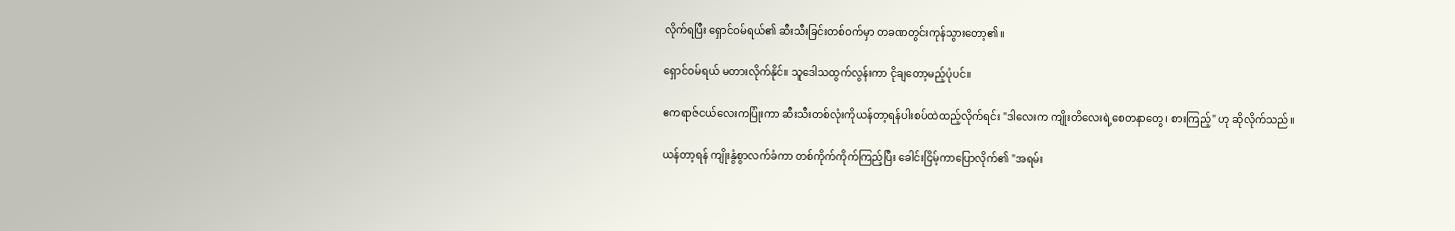လိုက်ရပြီး ရှောင်ဝမ်ရယ်၏ ဆီးသီးခြင်းတစ်ဝက်မှာ တခဏတွင်းကုန်သွားတော့၏။

ရှောင်ဝမ်ရယ် မတားလိုက်နိုင်။ သူဒေါသထွက်လွန်းကာ ငိုချတော့မည့်ပုံပင်။

ဧကရာဇ်ငယ်လေးကပြုံးကာ ဆီးသီးတစ်လုံးကိုယန်တာ့ရန်ပါးစပ်ထဲထည့်လိုက်ရင်း "ဒါလေးက ကျိုးတိလေးရဲ့စေတနာတွေ၊ စားကြည့်" ဟု ဆိုလိုက်သည်။

ယန်တာ့ရန် ကျိုးနွံစွာလက်ခံကာ တစ်ကိုက်ကိုက်ကြည့်ပြီး ခေါင်းငြိမ့်ကာပြောလိုက်၏ "အရမ်း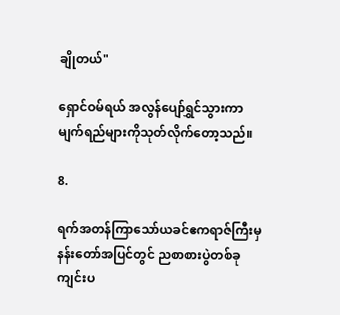ချိုတယ်"

ရှောင်ဝမ်ရယ် အလွန်ပျော်ရွှင်သွားကာ မျက်ရည်များကိုသုတ်လိုက်တော့သည်။

8.

ရက်အတန်ကြာသော်ယခင်ဧကရာဇ်ကြီးမှ နန်းတော်အပြင်တွင် ညစာစားပွဲတစ်ခုကျင်းပ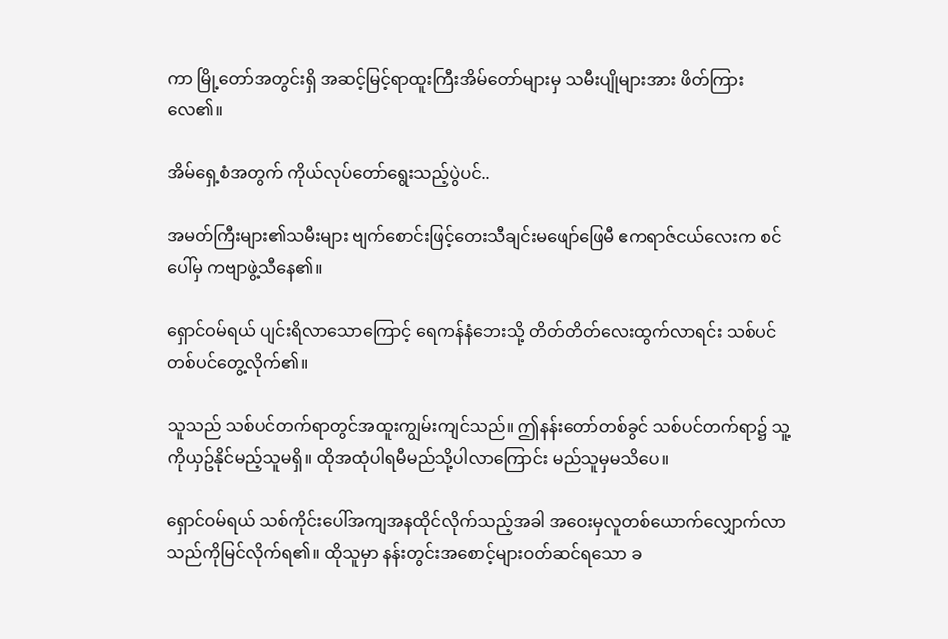ကာ မြို့တော်အတွင်းရှိ အဆင့်မြင့်ရာထူးကြီးအိမ်တော်များမှ သမီးပျိုများအား ဖိတ်ကြားလေ၏။

အိမ်ရှေ့စံအတွက် ကိုယ်လုပ်တော်ရွေးသည့်ပွဲပင်..

အမတ်ကြီးများ၏သမီးများ ဗျက်စောင်းဖြင့်တေးသီချင်းမဖျော်ဖြေမီ ဧကရာဇ်ငယ်လေးက စင်ပေါ်မှ ကဗျာဖွဲ့သီနေ၏။

ရှောင်ဝမ်ရယ် ပျင်းရိလာသောကြောင့် ရေကန်နံဘေးသို့ တိတ်တိတ်လေးထွက်လာရင်း သစ်ပင်တစ်ပင်တွေ့လိုက်၏။

သူသည် သစ်ပင်တက်ရာတွင်အထူးကျွမ်းကျင်သည်။ ဤနန်းတော်တစ်ခွင် သစ်ပင်တက်ရာ၌ သူ့ကိုယှဥ်နိုင်မည့်သူမရှိ။ ထိုအထုံပါရမီမည်သို့ပါလာကြောင်း မည်သူမှမသိပေ။

ရှောင်ဝမ်ရယ် သစ်ကိုင်းပေါ်အကျအနထိုင်လိုက်သည့်အခါ အဝေးမှလူတစ်ယောက်လျှောက်လာသည်ကိုမြင်လိုက်ရ၏။ ထိုသူမှာ နန်းတွင်းအစောင့်များဝတ်ဆင်ရသော ခ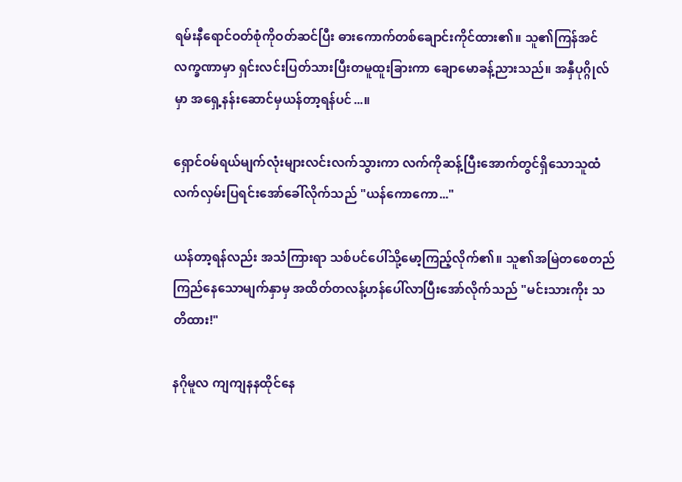ရမ်းနီရောင်ဝတ်စုံကိုဝတ်ဆင်ပြီး ဓားကောက်တစ်ချောင်းကိုင်ထား၏။ သူ၏ကြန်အင်လက္ခဏာမှာ ရှင်းလင်းပြတ်သားပြီးတမူထူးခြားကာ ချောမောခန့်ညားသည်။ အနှီပုဂ္ဂိုလ်မှာ အရှေ့နန်းဆောင်မှယန်တာ့ရန်ပင်...။

ရှောင်ဝမ်ရယ်မျက်လုံးများလင်းလက်သွားကာ လက်ကိုဆန့်ပြီးအောက်တွင်ရှိသောသူထံ လက်လှမ်းပြရင်းအော်ခေါ်လိုက်သည် "ယန်ကောကော..."

ယန်တာ့ရန်လည်း အသံကြားရာ သစ်ပင်ပေါ်သို့မော့ကြည့်လိုက်၏။ သူ၏အမြဲတစေတည်ကြည်နေသောမျက်နှာမှ အထိတ်တလန့်ဟန်ပေါ်လာပြီးအော်လိုက်သည် "မင်းသားကိုး သတိထား!"

နဂိုမူလ ကျကျနနထိုင်နေ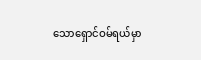သောရှောင်ဝမ်ရယ်မှာ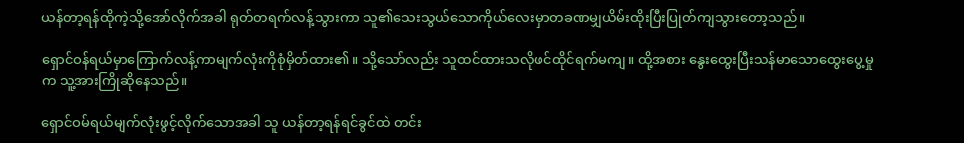ယန်တာ့ရန်ထိုကဲ့သို့အော်လိုက်အခါ ရုတ်တရက်လန့်သွားကာ သူ၏သေးသွယ်သောကိုယ်လေးမှာတခဏမျှယိမ်းထိုးပြီးပြုတ်ကျသွားတော့သည်။

ရှောင်ဝန်ရယ်မှာကြောက်လန့်ကာမျက်လုံးကိုစုံမှိတ်ထား၏။ သို့သော်လည်း သူထင်ထားသလိုဖင်ထိုင်ရက်မကျ။ ထို့အစား နွေးထွေးပြီးသန်မာသောထွေးပွေ့မှုက သူ့အားကြိုဆိုနေသည်။

ရှောင်ဝမ်ရယ်မျက်လုံးဖွင့်လိုက်သောအခါ သူ ယန်တာ့ရန်ရင်ခွင်ထဲ တင်း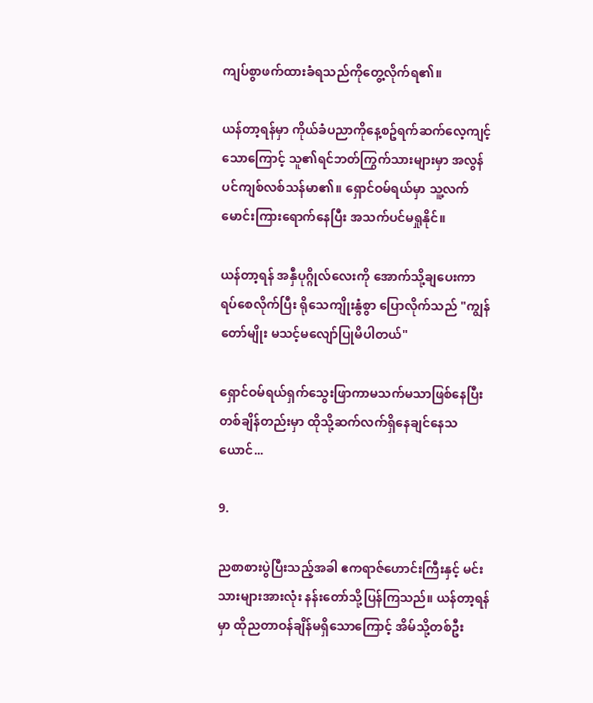ကျပ်စွာဖက်ထားခံရသည်ကိုတွေ့လိုက်ရ၏။

ယန်တာ့ရန်မှာ ကိုယ်ခံပညာကိုနေ့စဥ်ရက်ဆက်လေ့ကျင့်သောကြောင့် သူ၏ရင်ဘတ်ကြွက်သားများမှာ အလွန်ပင်ကျစ်လစ်သန်မာ၏။ ရှောင်ဝမ်ရယ်မှာ သူ့လက်မောင်းကြားရောက်နေပြီး အသက်ပင်မရှုနိုင်။

ယန်တာ့ရန် အနှီပုဂ္ဂိုလ်လေးကို အောက်သို့ချပေးကာ ရပ်စေလိုက်ပြီး ရိုသေကျိုးနွံစွာ ပြောလိုက်သည် "ကျွန်တော်မျိုး မသင့်မလျော်ပြုမိပါတယ်"

ရှောင်ဝမ်ရယ်ရှက်သွေးဖြာကာမသက်မသာဖြစ်နေပြီး တစ်ချိန်တည်းမှာ ထိုသို့ဆက်လက်ရှိနေချင်နေသယောင်...

9.

ညစာစားပွဲပြီးသည့်အခါ ဧကရာဇ်ဟောင်းကြီးနှင့် မင်းသားများအားလုံး နန်းတော်သို့ပြန်ကြသည်။ ယန်တာ့ရန်မှာ ထိုညတာဝန်ချိန်မရှိသောကြောင့် အိမ်သို့တစ်ဦး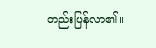တည်းပြန်လာ၏။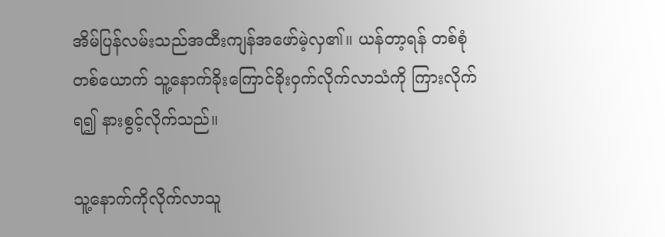အိမ်ပြန်လမ်းသည်အထီးကျန်အဖော်မဲ့လှ၏။ ယန်တာ့ရန် တစ်စုံတစ်ယောက် သူ့နောက်ခိုးကြောင်ခိုးဝှက်လိုက်လာသံကို ကြားလိုက်ရ၍ နားစွင့်လိုက်သည်။

သူ့နောက်ကိုလိုက်လာသူ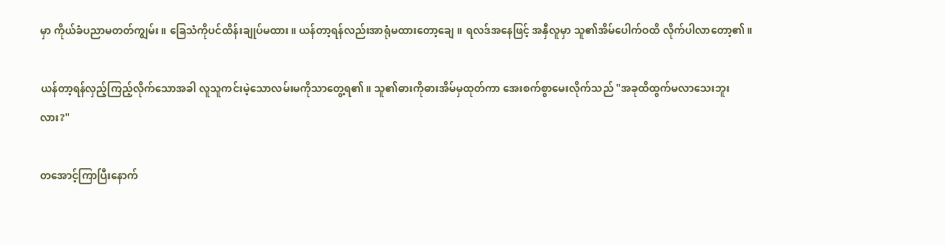မှာ ကိုယ်ခံပညာမတတ်ကျွမ်း။ ခြေသံကိုပင်ထိန်းချုပ်မထား။ ယန်တာ့ရန်လည်းအာရုံမထားတော့ချေ။ ရလဒ်အနေဖြင့် အနှီလူမှာ သူ၏အိမ်ပေါက်ဝထိ လိုက်ပါလာတော့၏။

ယန်တာ့ရန်လှည့်ကြည့်လိုက်သောအခါ လူသူကင်းမဲ့သောလမ်းမကိုသာတွေ့ရ၏။ သူ၏ဓားကိုဓားအိမ်မှထုတ်ကာ အေးစက်စွာမေးလိုက်သည် "အခုထိထွက်မလာသေးဘူးလား?"

တအောင့်ကြာပြီးနောက်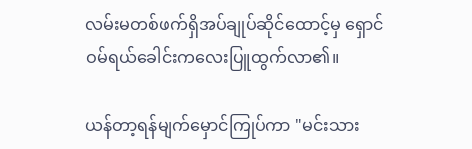လမ်းမတစ်ဖက်ရှိအပ်ချုပ်ဆိုင်ထောင့်မှ ရှောင်ဝမ်ရယ်ခေါင်းကလေးပြူထွက်လာ၏။

ယန်တာ့ရန်မျက်မှောင်ကြုပ်ကာ "မင်းသား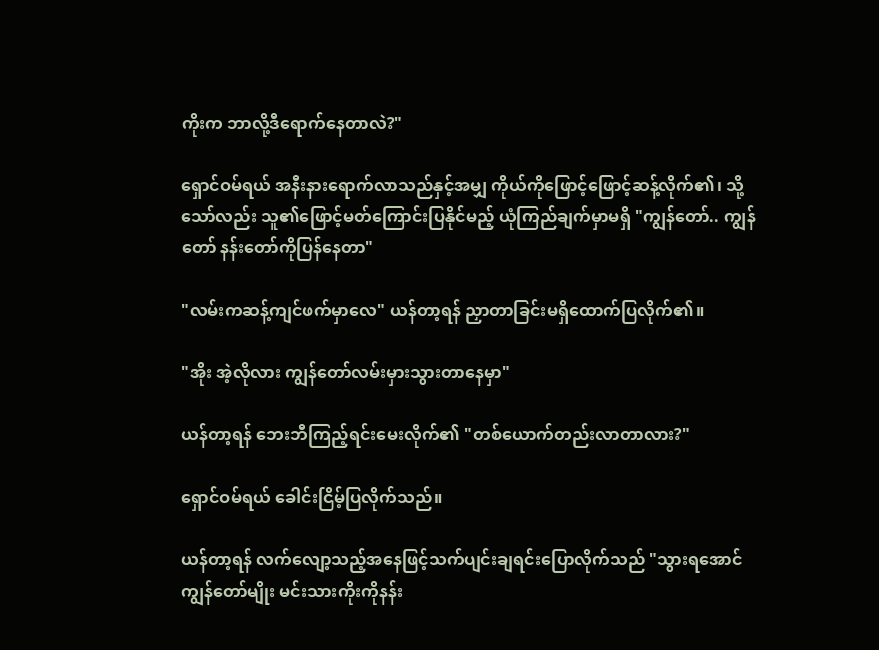ကိုးက ဘာလို့ဒီရောက်နေတာလဲ?"

ရှောင်ဝမ်ရယ် အနီးနားရောက်လာသည်နှင့်အမျှ ကိုယ်ကိုဖြောင့်ဖြောင့်ဆန့်လိုက်၏၊ သို့သော်လည်း သူ၏ဖြောင့်မတ်ကြောင်းပြနိုင်မည့် ယုံကြည်ချက်မှာမရှိ "ကျွန်တော်.. ကျွန်တော် နန်းတော်ကိုပြန်နေတာ"

"လမ်းကဆန့်ကျင်ဖက်မှာလေ" ယန်တာ့ရန် ညှာတာခြင်းမရှိထောက်ပြလိုက်၏။

"အိုး အဲ့လိုလား ကျွန်တော်လမ်းမှားသွားတာနေမှာ"

ယန်တာ့ရန် ဘေးဘီကြည့်ရင်းမေးလိုက်၏ "တစ်ယောက်တည်းလာတာလား?"

ရှောင်ဝမ်ရယ် ခေါင်းငြိမ့်ပြလိုက်သည်။

ယန်တာ့ရန် လက်လျော့သည့်အနေဖြင့်သက်ပျင်းချရင်းပြောလိုက်သည် "သွားရအောင် ကျွန်တော်မျိုး မင်းသားကိုးကိုနန်း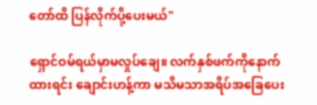တော်ထိ ပြန်လိုက်ပို့ပေးမယ်"

ရှောင်ဝမ်ရယ်မှာမလှုပ်ချေ။ လက်နှစ်ဖက်ကိုနောက်ထားရင်း ချောင်းဟန့်ကာ မသိမသာအရိပ်အခြေပေး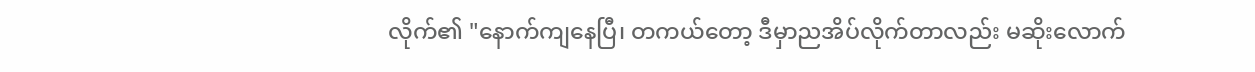လိုက်၏ "နောက်ကျနေပြီ၊ တကယ်တော့ ဒီမှာညအိပ်လိုက်တာလည်း မဆိုးလောက်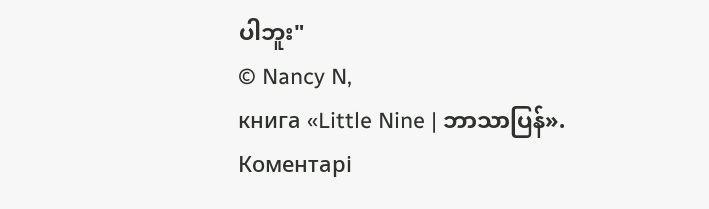ပါဘူး"
© Nancy N,
книга «Little Nine | ဘာသာပြန်».
Коментарі